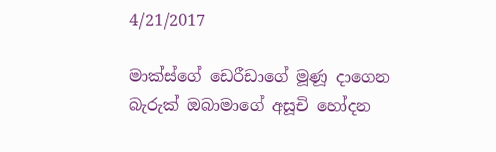4/21/2017

මාක්ස්ගේ ඩෙරීඩාගේ මූණූ දාගෙන බැරුක් ඔබාමාගේ අසූචි හෝදන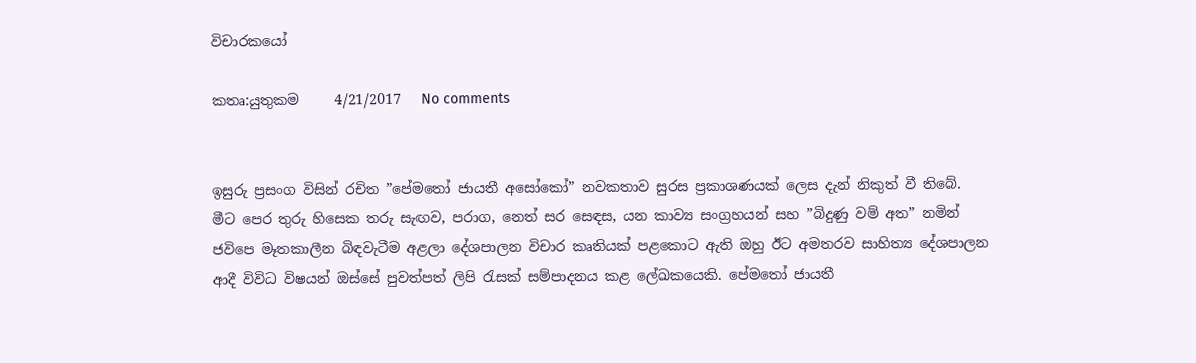විචාරකයෝ

කතෘ:යුතුකම     4/21/2017   No comments


ඉසුරු ප්‍රසංග විසින් රචිත ”පේමතෝ ජායතී අසෝකෝ” නවකතාව සුරස ප්‍රකාශණයක් ලෙස දැන් නිකුත් වී තිබේ. මීට පෙර තුරු හිසෙක තරු සැඟව, පරාග, නෙත් සර සෙඳස, යන කාව්‍ය සංග්‍රහයන් සහ ”බිදුණු වම් අත” නමින් ජවිපෙ මෑතකාලීන බිඳවැටීම අළලා දේශපාලන විචාර කෘතියක් පළකොට ඇති ඔහු ඊට අමතරව සාහිත්‍ය දේශපාලන ආදී විවිධ විෂයන් ඔස්සේ පුවත්පත් ලිපි රැසක් සම්පාදනය කළ ලේඛකයෙකි. පේමතෝ ජායතී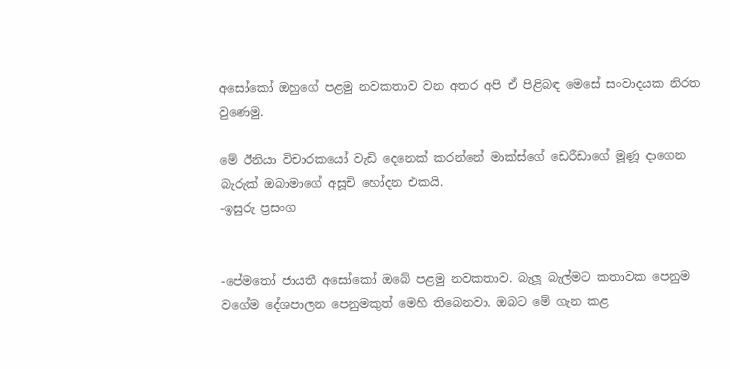අසෝකෝ ඔහුගේ පළමු නවකතාව වන අතර අපි ඒ පිළිබඳ මෙසේ සංවාදයක නිරත වුණෙමු.

මේ ඊනියා විචාරකයෝ වැඩි දෙනෙක් කරන්නේ මාක්ස්ගේ ඩෙරීඩාගේ මූණූ දාගෙන බැරුක් ඔබාමාගේ අසූචි හෝදන එකයි.
-ඉසුරු ප්‍රසංග


-පේමතෝ ජායතී අසෝකෝ ඔබේ පළමු නවකතාව. බැලූ බැල්මට කතාවක පෙනුම වගේම දේශපාලන පෙනුමකුත් මෙහි තිබෙනවා. ඔබට මේ ගැන කළ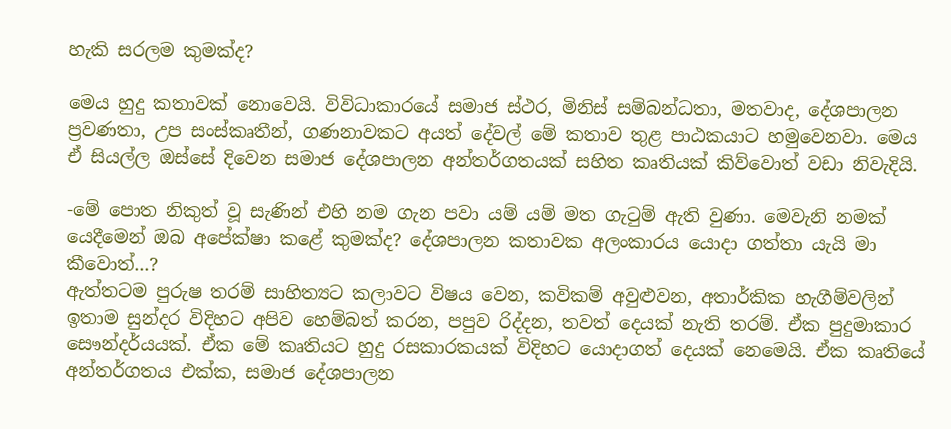හැකි සරලම කුමක්ද?

මෙය හුදු කතාවක් නොවෙයි. විවිධාකාරයේ සමාජ ස්ථර, මිනිස් සම්බන්ධතා, මතවාද, දේශපාලන ප්‍රවණතා, උප සංස්කෘතීන්, ගණනාවකට අයත් දේවල් මේ කතාව තුළ පාඨකයාට හමුවෙනවා. මෙය ඒ සියල්ල ඔස්සේ දිවෙන සමාජ දේශපාලන අන්තර්ගතයක් සහිත කෘතියක් කිව්වොත් වඩා නිවැදියි.

-මේ පොත නිකුත් වූ සැණින් එහි නම ගැන පවා යම් යම් මත ගැටුම් ඇති වුණා. මෙවැනි නමක් යෙදීමෙන් ඔබ අපේක්ෂා කළේ කුමක්ද? දේශපාලන කතාවක අලංකාරය යොදා ගත්තා යැයි මා කීවොත්...?
ඇත්තටම පුරුෂ තරම් සාහිත්‍යට කලාවට විෂය වෙන, කවිකම් අවුළුවන, අතාර්කික හැගීම්වලින් ඉතාම සුන්දර විදිහට අපිව හෙම්බත් කරන, පපුව රිද්දන, තවත් දෙයක් නැති තරම්. ඒක පුදුමාකාර සෞන්දර්යයක්. ඒක මේ කෘතියට හුදු රසකාරකයක් විදිහට යොදාගත් දෙයක් නෙමෙයි. ඒක කෘතියේ අන්තර්ගතය එක්ක, සමාජ දේශපාලන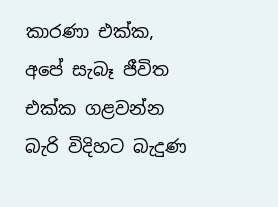කාරණා එක්ක, අපේ සැබෑ ජීවිත එක්ක ගළවන්න බැරි විදිහට බැදුණ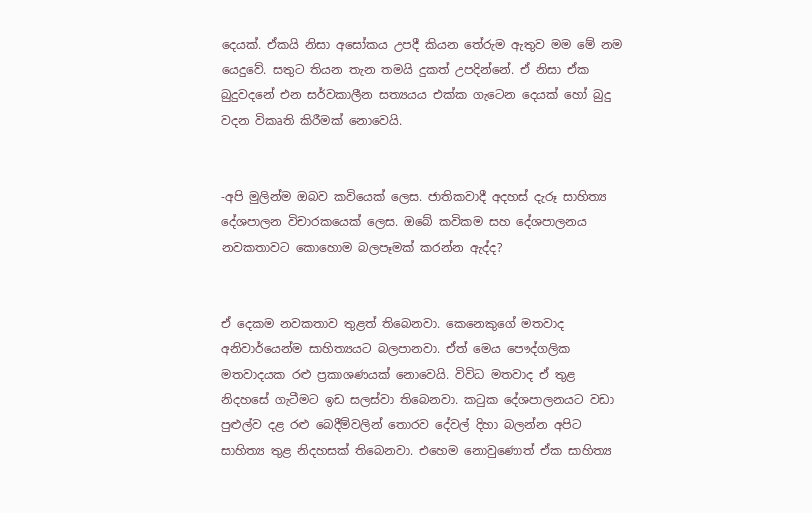දෙයක්. ඒකයි නිසා අසෝකය උපදී කියන තේරුම ඇතුව මම මේ නම යෙදුවේ. සතුට තියන තැන තමයි දුකත් උපදින්නේ. ඒ නිසා ඒක බුදුවදනේ එන සර්වකාලීන සත්‍යයය එක්ක ගැටෙන දෙයක් හෝ බුදු වදන විකෘති කිරීමක් නොවෙයි.


-අපි මුලින්ම ඔබව කවියෙක් ලෙස. ජාතිකවාදී අදහස් දැරූ සාහිත්‍ය දේශපාලන විචාරකයෙක් ලෙස. ඔබේ කවිකම සහ දේශපාලනය නවකතාවට කොහොම බලපෑමක් කරන්න ඇද්ද?


ඒ දෙකම නවකතාව තුළත් තිබෙනවා. කෙනෙකුගේ මතවාද අනිවාර්යෙන්ම සාහිත්‍යයට බලපානවා. ඒත් මෙය පෞද්ගලික මතවාදයක රළු ප්‍රකාශණයක් නොවෙයි. විවිධ මතවාද ඒ තුළ නිදහසේ ගැටීමට ඉඩ සලස්වා තිබෙනවා. කටුක දේශපාලනයට වඩා පුළුල්ව දළ රළු බෙදීම්වලින් තොරව දේවල් දිහා බලන්න අපිට සාහිත්‍ය තුළ නිදහසක් තිබෙනවා. එහෙම නොවුණොත් ඒක සාහිත්‍ය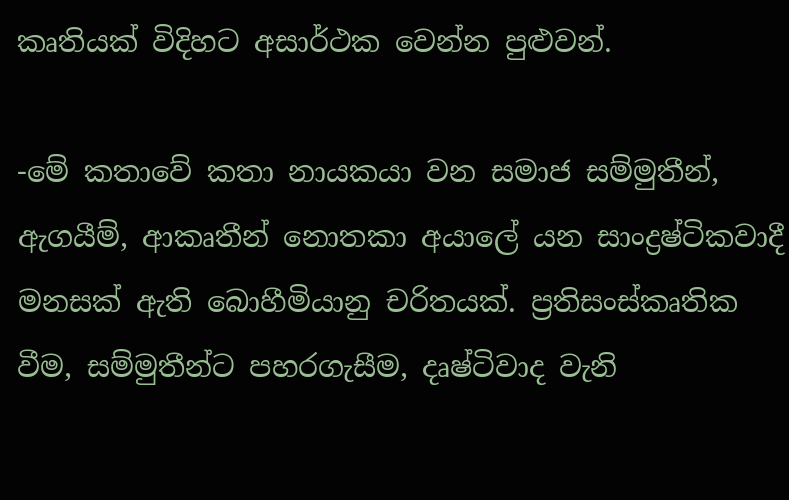කෘතියක් විදිහට අසාර්ථක වෙන්න පුළුවන්.

-මේ කතාවේ කතා නායකයා වන සමාජ සම්මුතීන්, ඇගයීම්, ආකෘතීන් නොතකා අයාලේ යන සාංද්‍රෂ්ටිකවාදී මනසක් ඇති බොහීමියානු චරිතයක්. ප්‍රතිසංස්කෘතික වීම, සම්මුතීන්ට පහරගැසීම, දෘෂ්ටිවාද වැනි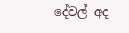දේවල් අද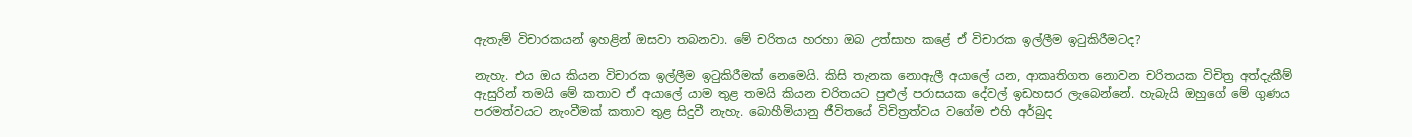ඇතැම් විචාරකයන් ඉහළින් ඔසවා තබනවා. මේ චරිතය හරහා ඔබ උත්සාහ කළේ ඒ විචාරක ඉල්ලීම ඉටුකිරීමටද?

නැහැ. එය ඔය කියන විචාරක ඉල්ලීම ඉටුකිරීමක් නෙමෙයි. කිසි තැනක නොඇලී අයාලේ යන, ආකෘතිගත නොවන චරිතයක විචිත්‍ර අත්දැකීම් ඇසුරින් තමයි මේ කතාව ඒ අයාලේ යාම තුළ තමයි කියන චරිතයට පුළුල් පරාසයක දේවල් ඉඩහසර ලැබෙන්නේ. හැබැයි ඔහුගේ මේ ගුණය පරමත්වයට නැංවීමක් කතාව තුළ සිදුවී නැහැ. බොහීමියානු ජීවිතයේ විචිත්‍රත්වය වගේම එහි අර්බුද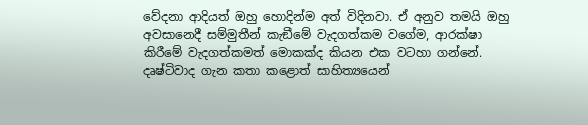වේදනා ආදියත් ඔහු හොදින්ම අත් විදිනවා. ඒ අනුව තමයි ඔහු අවසානෙදී සම්මුතීන් කැඞීමේ වැදගත්කම වගේම, ආරක්ෂා කිරීමේ වැදගත්කමත් මොකක්ද කියන එක වටහා ගන්නේ. දෘෂ්ටිවාද ගැන කතා කළොත් සාහිත්‍යයෙන්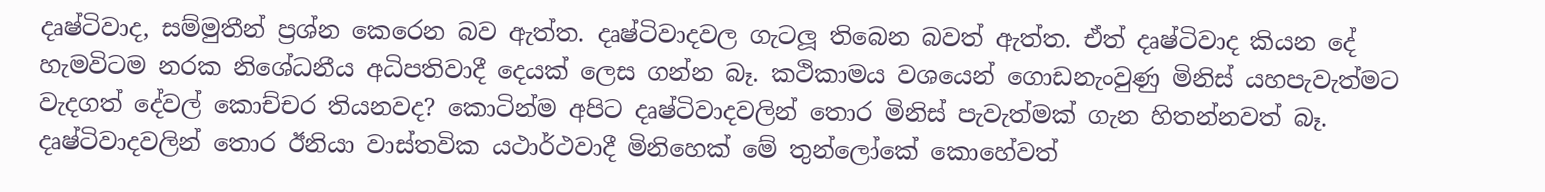දෘෂ්ටිවාද, සම්මුතීන් ප්‍රශ්න කෙරෙන බව ඇත්ත. දෘෂ්ටිවාදවල ගැටලූ තිබෙන බවත් ඇත්ත. ඒත් දෘෂ්ටිවාද කියන දේ හැමවිටම නරක නිශේධනීය අධිපතිවාදී දෙයක් ලෙස ගන්න බෑ. කථිකාමය වශයෙන් ගොඩනැංවුණු මිනිස් යහපැවැත්මට වැදගත් දේවල් කොච්චර තියනවද? කොටින්ම අපිට දෘෂ්ටිවාදවලින් තොර මිනිස් පැවැත්මක් ගැන හිතන්නවත් බෑ. දෘෂ්ටිවාදවලින් තොර ඊනියා වාස්තවික යථාර්ථවාදී මිනිහෙක් මේ තුන්ලෝකේ කොහේවත්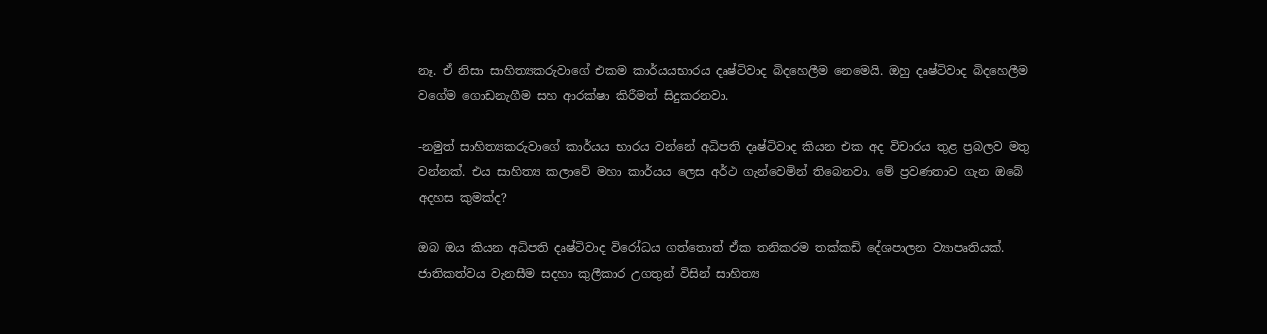නෑ. ඒ නිසා සාහිත්‍යකරුවාගේ එකම කාර්යයභාරය දෘෂ්ටිවාද බිදහෙලීම නෙමෙයි. ඔහු දෘෂ්ටිවාද බිදහෙලීම වගේම ගොඩනැගීම සහ ආරක්ෂා කිරීමත් සිදුකරනවා.

-නමුත් සාහිත්‍යකරුවාගේ කාර්යය භාරය වන්නේ අධිපති දෘෂ්ටිවාද කියන එක අද විචාරය තුළ ප්‍රබලව මතු වන්නක්. එය සාහිත්‍ය කලාවේ මහා කාර්යය ලෙස අර්ථ ගැන්වෙමින් තිබෙනවා. මේ ප්‍රවණතාව ගැන ඔබේ අදහස කුමක්ද?

ඔබ ඔය කියන අධිපති දෘෂ්ටිවාද විරෝධය ගත්තොත් ඒක තනිකරම තක්කඩි දේශපාලන ව්‍යාපෘතියක්. ජාතිකත්වය වැනසීම සදහා කුලීකාර උගතුන් විසින් සාහිත්‍ය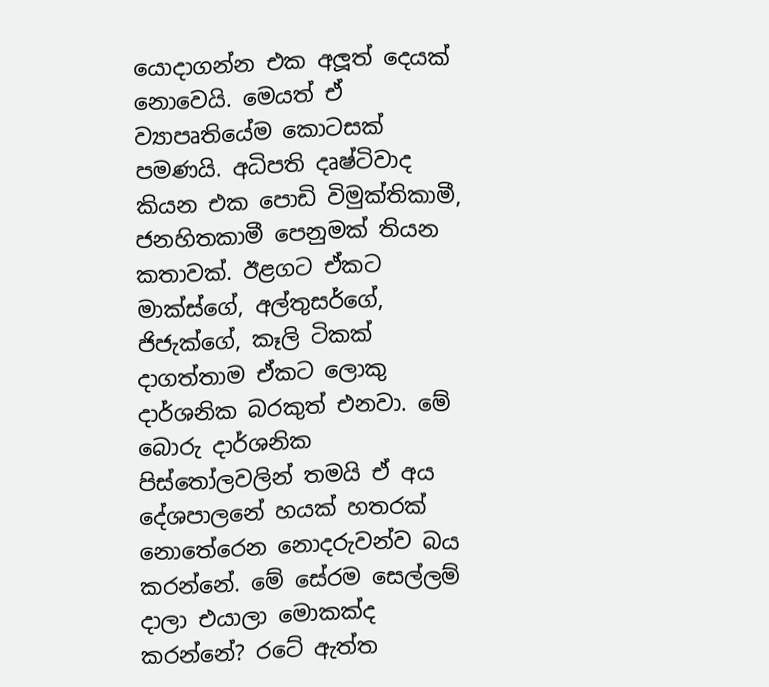යොදාගන්න එක අලූත් දෙයක් නොවෙයි. මෙයත් ඒ ව්‍යාපෘතියේම කොටසක් පමණයි. අධිපති දෘෂ්ටිවාද කියන එක පොඩි විමුක්තිකාමී, ජනහිතකාමී පෙනුමක් තියන කතාවක්. ඊළගට ඒකට මාක්ස්ගේ, අල්තුසර්ගේ, ජිජැක්ගේ, කෑලි ටිකක් දාගත්තාම ඒකට ලොකු දාර්ශනික බරකුත් එනවා. මේ බොරු දාර්ශනික පිස්තෝලවලින් තමයි ඒ අය දේශපාලනේ හයක් හතරක් නොතේරෙන නොදරුවන්ව බය කරන්නේ. මේ සේරම සෙල්ලම් දාලා එයාලා මොකක්ද කරන්නේ? රටේ ඇත්ත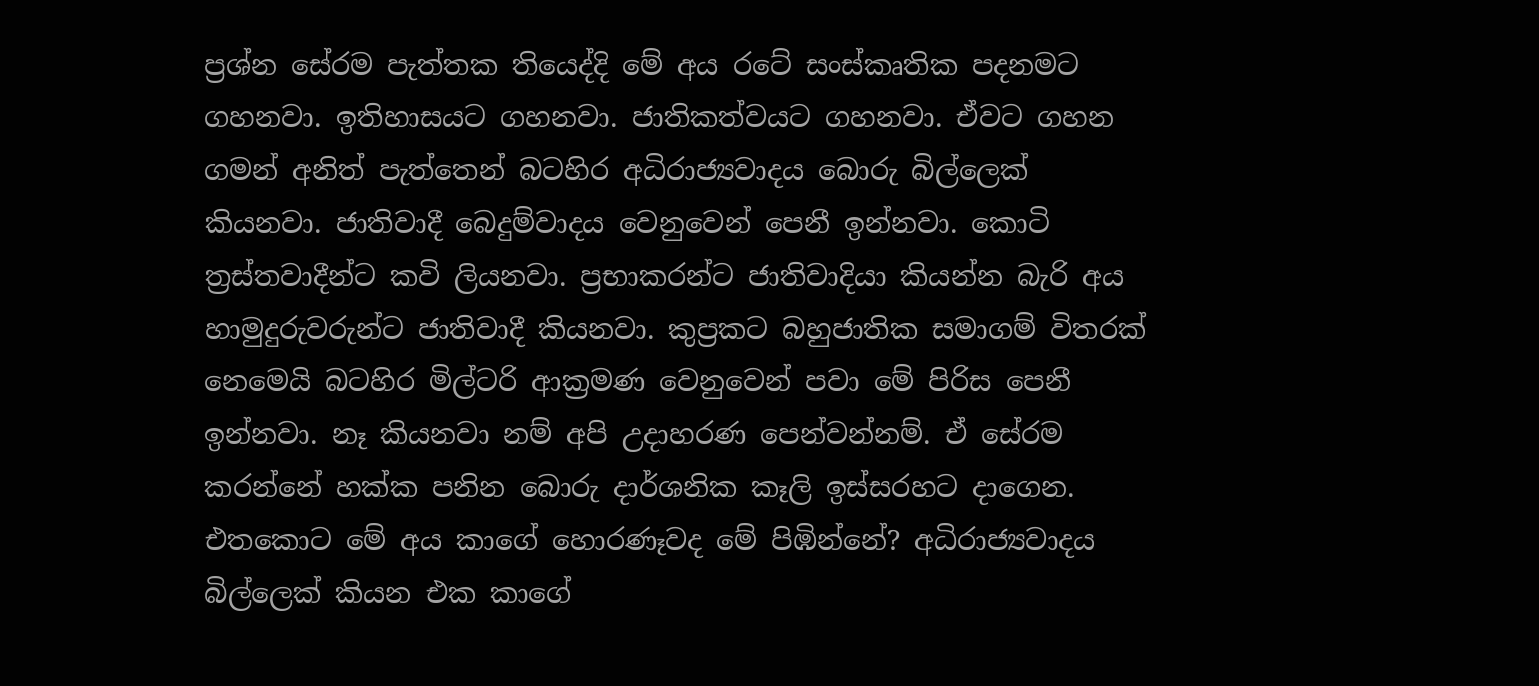ප්‍රශ්න සේරම පැත්තක තියෙද්දි මේ අය රටේ සංස්කෘතික පදනමට ගහනවා. ඉතිහාසයට ගහනවා. ජාතිකත්වයට ගහනවා. ඒවට ගහන ගමන් අනිත් පැත්තෙන් බටහිර අධිරාජ්‍යවාදය බොරු බිල්ලෙක් කියනවා. ජාතිවාදී බෙදුම්වාදය වෙනුවෙන් පෙනී ඉන්නවා. කොටි ත්‍රස්තවාදීන්ට කවි ලියනවා. ප්‍රභාකරන්ට ජාතිවාදියා කියන්න බැරි අය හාමුදුරුවරුන්ට ජාතිවාදී කියනවා. කුප්‍රකට බහුජාතික සමාගම් විතරක් නෙමෙයි බටහිර මිල්ටරි ආක්‍රමණ වෙනුවෙන් පවා මේ පිරිස පෙනී ඉන්නවා. නෑ කියනවා නම් අපි උදාහරණ පෙන්වන්නම්. ඒ සේරම කරන්නේ හක්ක පනින බොරු දාර්ශනික කෑලි ඉස්සරහට දාගෙන. එතකොට මේ අය කාගේ හොරණෑවද මේ පිඹින්නේ? අධිරාජ්‍යවාදය බිල්ලෙක් කියන එක කාගේ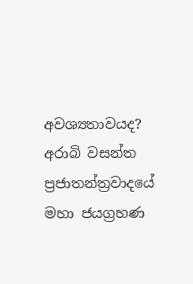අවශ්‍යතාවයද? අරාබි වසන්ත ප්‍රජාතන්ත්‍රවාදයේ මහා ජයග්‍රහණ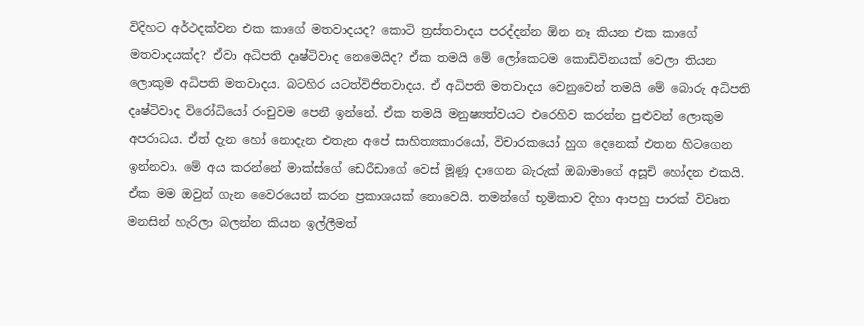විදිහට අර්ථදක්වන එක කාගේ මතවාදයද? කොටි ත්‍රස්තවාදය පරද්දන්න ඕන නෑ කියන එක කාගේ මතවාදයක්ද? ඒවා අධිපති දෘෂ්ටිවාද නෙමෙයිද? ඒක තමයි මේ ලෝකෙටම කොඩිවිනයක් වෙලා තියන ලොකුම අධිපති මතවාදය. බටහිර යටත්විජිතවාදය. ඒ අධිපති මතවාදය වෙනුවෙන් තමයි මේ බොරු අධිපති දෘෂ්ටිවාද විරෝධියෝ රංචුවම පෙනී ඉන්නේ. ඒක තමයි මනුෂ්‍යත්වයට එරෙහිව කරන්න පුළුවන් ලොකුම අපරාධය. ඒත් දැන හෝ නොදැන එතැන අපේ සාහිත්‍යකාරයෝ, විචාරකයෝ හුග දෙනෙක් එතන හිටගෙන ඉන්නවා. මේ අය කරන්නේ මාක්ස්ගේ ඩෙරීඩාගේ වෙස් මූණූ දාගෙන බැරුක් ඔබාමාගේ අසූචි හෝදන එකයි. ඒක මම ඔවුන් ගැන වෛරයෙන් කරන ප්‍රකාශයක් නොවෙයි. තමන්ගේ භූමිකාව දිහා ආපහු පාරක් විවෘත මනසින් හැරිලා බලන්න කියන ඉල්ලීමත්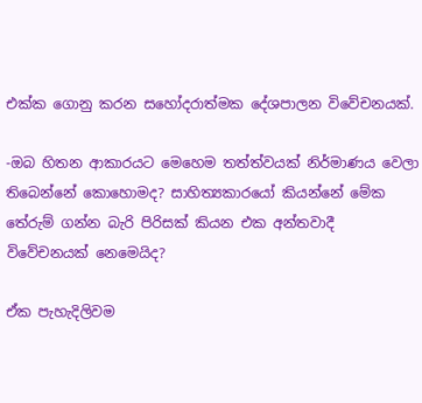එක්ක ගොනු කරන සහෝදරාත්මක දේශපාලන විවේචනයක්.

-ඔබ හිතන ආකාරයට මෙහෙම තත්ත්වයක් නිර්මාණය වෙලා තිබෙන්නේ කොහොමද? සාහිත්‍යකාරයෝ කියන්නේ මේක තේරුම් ගන්න බැරි පිරිසක් කියන එක අන්තවාදී විවේචනයක් නෙමෙයිද?

ඒක පැහැදිලිවම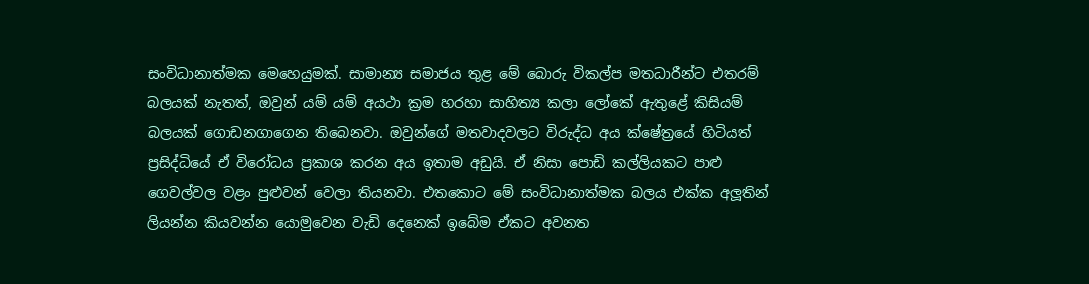සංවිධානාත්මක මෙහෙයුමක්. සාමාන්‍ය සමාජය තුළ මේ බොරු විකල්ප මතධාරීන්ට එතරම් බලයක් නැතත්, ඔවුන් යම් යම් අයථා ක්‍රම හරහා සාහිත්‍ය කලා ලෝකේ ඇතුළේ කිසියම් බලයක් ගොඩනගාගෙන තිබෙනවා. ඔවුන්ගේ මතවාදවලට විරුද්ධ අය ක්ෂේත්‍රයේ හිටියත් ප්‍රසිද්ධියේ ඒ විරෝධය ප්‍රකාශ කරන අය ඉතාම අඩුයි. ඒ නිසා පොඩි කල්ලියකට පාළු ගෙවල්වල වළං පුළුවන් වෙලා තියනවා. එතකොට මේ සංවිධානාත්මක බලය එක්ක අලූතින් ලියන්න කියවන්න යොමුවෙන වැඩි දෙනෙක් ඉබේම ඒකට අවනත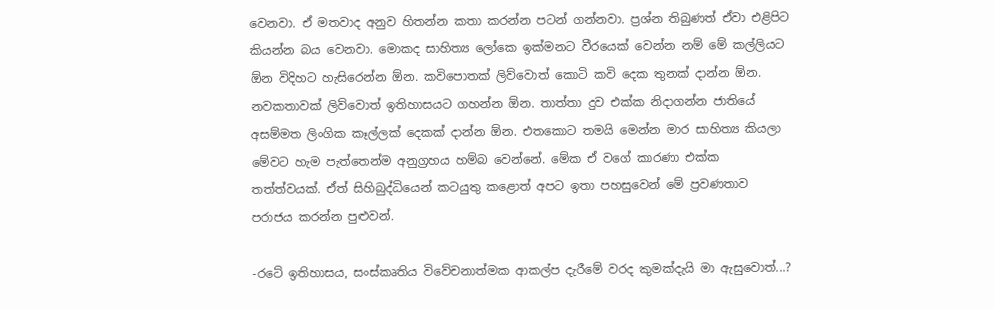වෙනවා. ඒ මතවාද අනුව හිතන්න කතා කරන්න පටන් ගන්නවා. ප්‍රශ්න තිබුණත් ඒවා එළිපිට කියන්න බය වෙනවා. මොකද සාහිත්‍ය ලෝකෙ ඉක්මනට වීරයෙක් වෙන්න නම් මේ කල්ලියට ඕන විදිහට හැසිරෙන්න ඕන. කවිපොතක් ලිව්වොත් කොටි කවි දෙක තුනක් දාන්න ඕන. නවකතාවක් ලිව්වොත් ඉතිහාසයට ගහන්න ඕන. තාත්තා දුව එක්ක නිදාගන්න ජාතියේ අසම්මත ලිංගික කෑල්ලක් දෙකක් දාන්න ඕන. එතකොට තමයි මෙන්න මාර සාහිත්‍ය කියලා මේවට හැම පැත්තෙන්ම අනුග්‍රහය හම්බ වෙන්නේ. මේක ඒ වගේ කාරණා එක්ක තත්ත්වයක්. ඒත් සිහිබුද්ධියෙන් කටයුතු කළොත් අපට ඉතා පහසුවෙන් මේ ප්‍රවණතාව පරාජය කරන්න පුළුවන්.

-රටේ ඉතිහාසය, සංස්කෘතිය විවේචනාත්මක ආකල්ප දැරීමේ වරද කුමක්දැයි මා ඇසුවොත්...?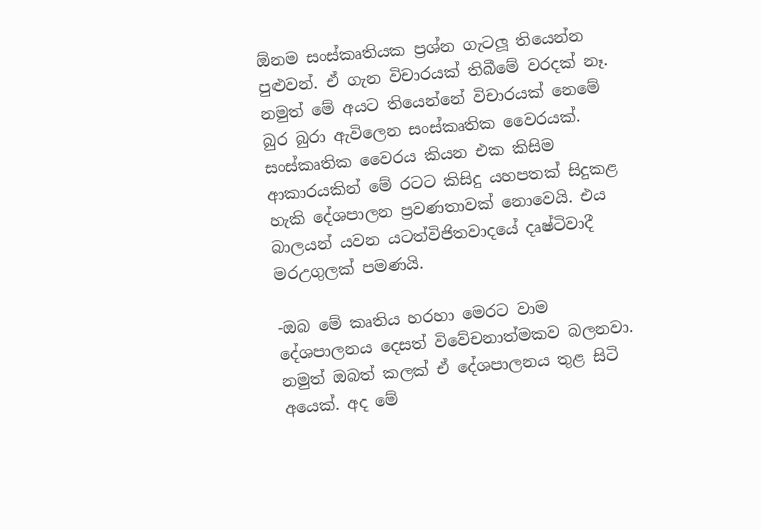ඕනම සංස්කෘතියක ප්‍රශ්න ගැටලූ තියෙන්න පුළුවන්. ඒ ගැන විචාරයක් තිබීමේ වරදක් නෑ. නමුත් මේ අයට තියෙන්නේ විචාරයක් නෙමේ බුර බුරා ඇවිලෙන සංස්කෘතික වෛරයක්. සංස්කෘතික වෛරය කියන එක කිසිම ආකාරයකින් මේ රටට කිසිදු යහපතක් සිදුකළ හැකි දේශපාලන ප්‍රවණතාවක් නොවෙයි. එය බාලයන් යවන යටත්විජිතවාදයේ දෘෂ්ටිවාදී මරඋගුලක් පමණයි.

-ඔබ මේ කෘතිය හරහා මෙරට වාම දේශපාලනය දෙසත් විවේචනාත්මකව බලනවා. නමුත් ඔබත් කලක් ඒ දේශපාලනය තුළ සිටි අයෙක්. අද මේ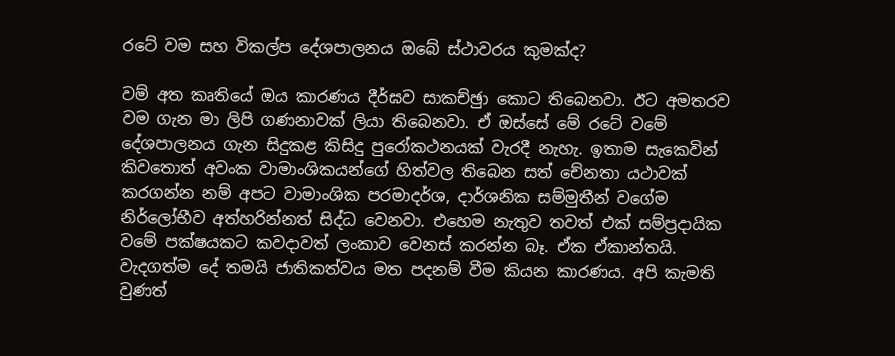රටේ වම සහ විකල්ප දේශපාලනය ඔබේ ස්ථාවරය කුමක්ද?

වම් අත කෘතියේ ඔය කාරණය දීර්ඝව සාකච්ඡුා කොට තිබෙනවා. ඊට අමතරව වම ගැන මා ලිපි ගණනාවක් ලියා තිබෙනවා. ඒ ඔස්සේ මේ රටේ වමේ දේශපාලනය ගැන සිදුකළ කිසිදු පුරෝකථනයක් වැරදී නැහැ. ඉතාම සැකෙවින් කිවතොත් අවංක වාමාංශිකයන්ගේ හිත්වල තිබෙන සත් චේනතා යථාවක් කරගන්න නම් අපට වාමාංශික පරමාදර්ශ, දාර්ශනික සම්මුතීන් වගේම නිර්ලෝභීව අත්හරින්නත් සිද්ධ වෙනවා. එහෙම නැතුව තවත් එක් සම්ප්‍රදායික වමේ පක්ෂයකට කවදාවත් ලංකාව වෙනස් කරන්න බෑ. ඒක ඒකාන්තයි. වැදගත්ම දේ තමයි ජාතිකත්වය මත පදනම් වීම කියන කාරණය. අපි කැමති වුණත්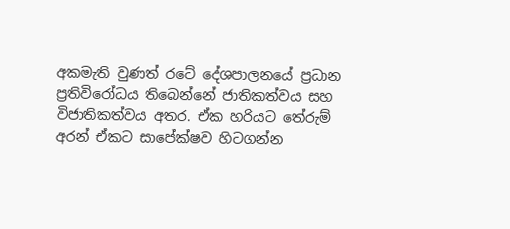අකමැති වුණත් රටේ දේශපාලනයේ ප්‍රධාන ප්‍රතිවිරෝධය තිබෙන්නේ ජාතිකත්වය සහ විජාතිකත්වය අතර. ඒක හරියට තේරුම් අරන් ඒකට සාපේක්ෂව හිටගන්න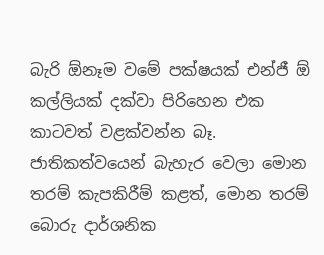බැරි ඕනෑම වමේ පක්ෂයක් එන්ජී ඕ කල්ලියක් දක්වා පිරිහෙන එක කාටවත් වළක්වන්න බෑ. ජාතිකත්වයෙන් බැහැර වෙලා මොන තරම් කැපකිරීම් කළත්, මොන තරම් බොරු දාර්ශනික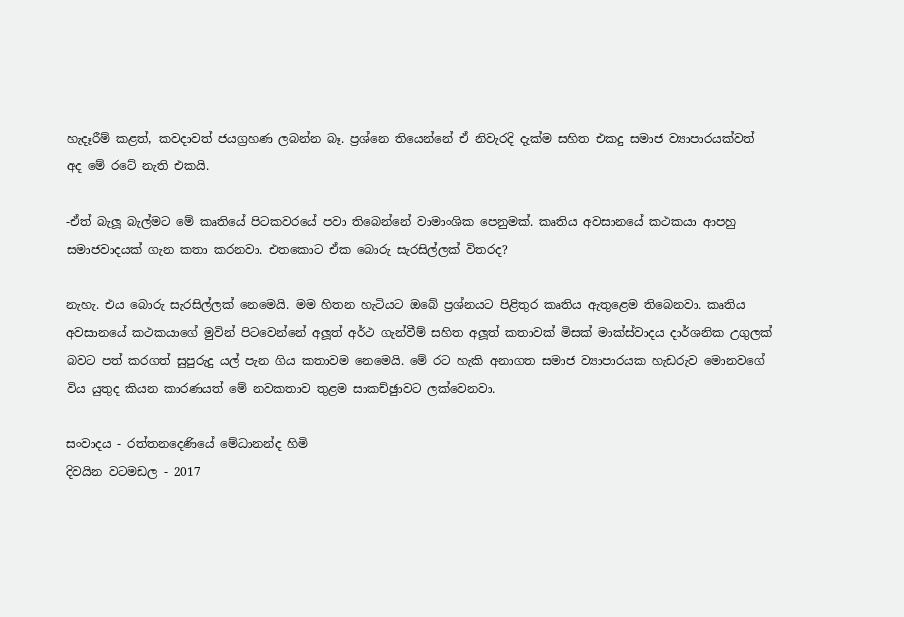හැදෑරීම් කළත්, කවදාවත් ජයග්‍රහණ ලබන්න බෑ. ප්‍රශ්නෙ තියෙන්නේ ඒ නිවැරදි දැක්ම සහිත එකදු සමාජ ව්‍යාපාරයක්වත් අද මේ රටේ නැති එකයි.

-ඒත් බැලූ බැල්මට මේ කෘතියේ පිටකවරයේ පවා තිබෙන්නේ වාමාංශික පෙනුමක්. කෘතිය අවසානයේ කථකයා ආපහු සමාජවාදයක් ගැන කතා කරනවා. එතකොට ඒක බොරු සැරසිල්ලක් විතරද?

නැහැ. එය බොරු සැරසිල්ලක් නෙමෙයි. මම හිතන හැටියට ඔබේ ප්‍රශ්නයට පිළිතුර කෘතිය ඇතුළෙම තිබෙනවා. කෘතිය අවසානයේ කථකයාගේ මුවින් පිටවෙන්නේ අලූත් අර්ථ ගැන්වීම් සහිත අලූත් කතාවක් මිසක් මාක්ස්වාදය දාර්ශනික උගුලක් බවට පත් කරගත් සුපුරුදු යල් පැන ගිය කතාවම නෙමෙයි. මේ රට හැකි අනාගත සමාජ ව්‍යාපාරයක හැඩරුව මොනවගේ විය යුතුද කියන කාරණයත් මේ නවකතාව තුළම සාකච්ඡුාවට ලක්වෙනවා.

සංවාදය - රත්තනදෙණියේ මේධානන්ද හිමි
දිවයින වටමඩල - 2017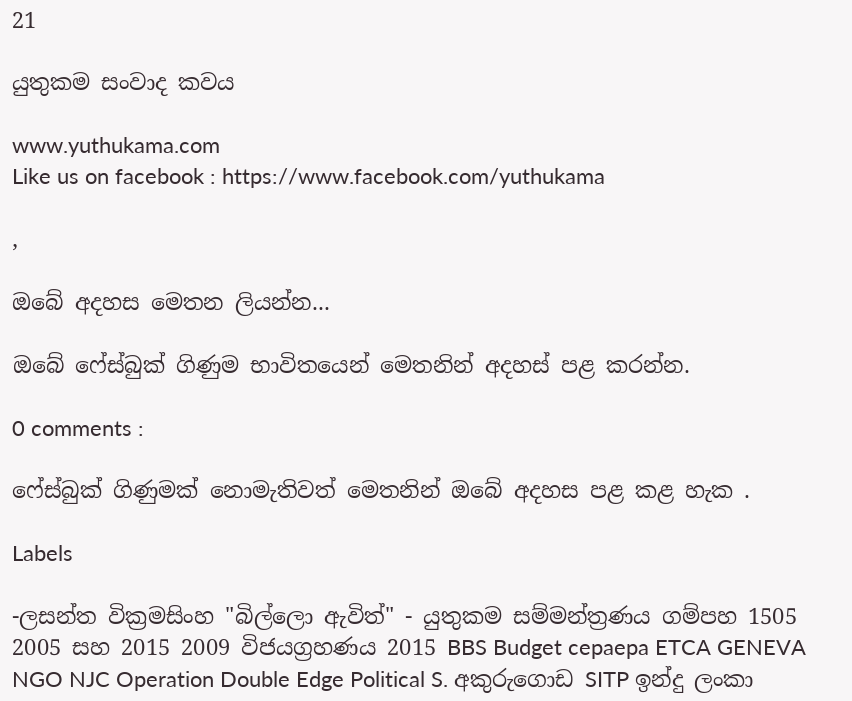21

යුතුකම සංවාද කවය

www.yuthukama.com
Like us on facebook : https://www.facebook.com/yuthukama

,

ඔබේ අදහස මෙතන ලියන්න...

ඔබේ ෆේස්බුක් ගිණුම භාවිතයෙන් මෙතනින් අදහස් පළ කරන්න.

0 comments :

ෆේස්බුක් ගිණුමක් නොමැතිවත් මෙතනින් ඔබේ අදහස පළ කළ හැක .

Labels

-ලසන්ත වික්‍රමසිංහ "බිල්ලො ඇවිත්" - යුතුකම සම්මන්ත්‍රණය ගම්පහ 1505 2005 සහ 2015 2009 විජයග්‍රහණය 2015 BBS Budget cepaepa ETCA GENEVA NGO NJC Operation Double Edge Political S. අකුරුගොඩ SITP ඉන්දු ලංකා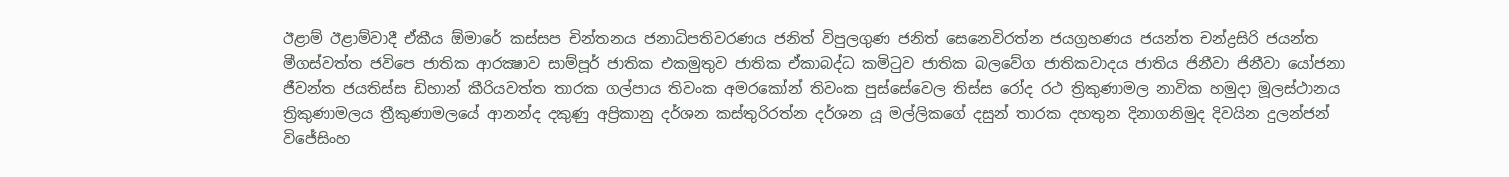ඊළාම් ඊළාම්වාදී ඒකීය ඕමාරේ කස්‌සප චින්තනය ජනාධිපතිවරණය ජනිත් විපුලගුණ ජනිත් සෙනෙවිරත්න ජයග්‍රහණය ජයන්ත චන්ද්‍රසිරි ජයන්ත මීගස්වත්ත ජවිපෙ ජාතික ආරක්‍ෂාව සාම්පූර් ජාතික එකමුතුව ජාතික ඒකාබද්ධ කමිටුව ජාතික බලවේග ජාතිකවාදය ජාතිය ජිනීවා ජිනීවා යෝජනා ජීවන්ත ජයතිස්ස ඩිහාන් කීරියවත්ත තාරක ගල්පාය තිවංක අමරකෝන් තිවංක පුස්සේවෙල තිස්‌ස රෝද රථ ත්‍රිකුණාමල නාවික හමුදා මූලස්‌ථානය ත්‍රිකුණාමලය ත්‍රීකුණාමලයේ ආනන්ද දකුණු අප්‍රිකානු දර්ශන කස්තුරිරත්න දර්ශන යූ මල්ලිකගේ දසුන් තාරක දහතුන දිනාගනිමුද දිවයින දුලන්ජන් විජේසිංහ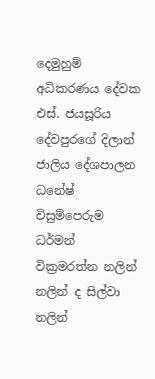දෙමුහුම් අධිකරණය දේවක එස්. ජයසූරිය දේවපුරගේ දිලාන් ජාලිය දේශපාලන ධනේෂ් විසුම්පෙරුම ධර්මන් වික්‍රමරත්න නලින් නලින් ද සිල්වා නලින්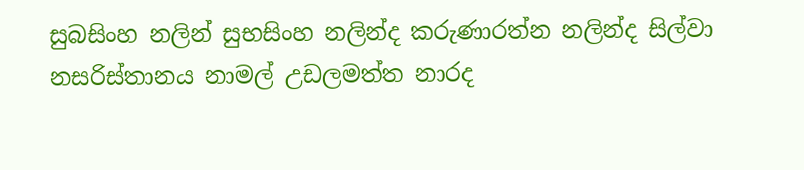සුබසිංහ නලින් සුභසිංහ නලින්ද කරුණාරත්න නලින්ද සිල්වා නසරිස්‌තානය නාමල් උඩලමත්ත නාරද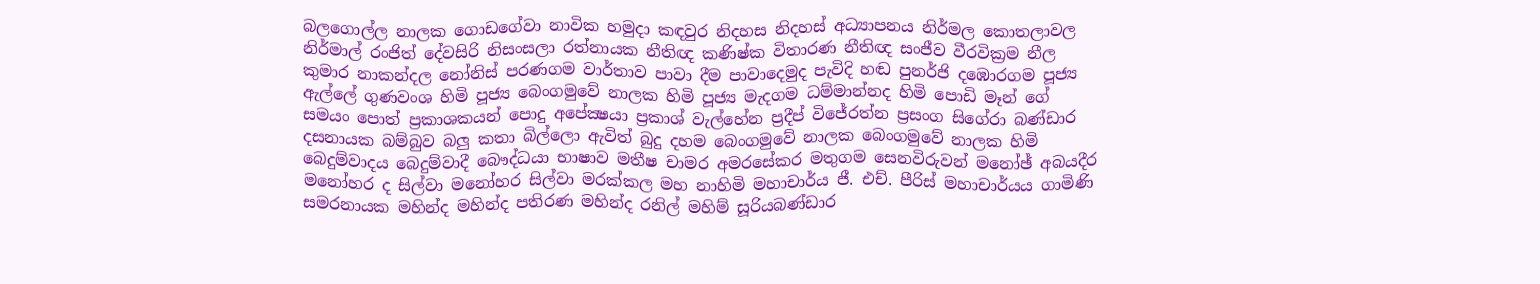බලගොල්ල නාලක ගොඩගේවා නාවික හමුදා කඳවුර නිදහස නිදහස් අධ්‍යාපනය නිර්මල කොතලාවල නිර්මාල් රංජිත් දේවසිරි නිසංසලා රත්නායක නීතිඥ කණිෂ්ක විතාරණ නීතිඥ සංජීව වීරවික්‍රම නීල කුමාර නාකන්දල නෝනිස් පරණගම වාර්තාව පාවා දීම පාවාදෙමුද පැවිදි හඬ පුනර්ජි දඹොරගම පූජ්‍ය ඇල්ලේ ගුණවංශ හිමි පූජ්‍ය බෙංගමුවේ නාලක හිමි පූජ්‍ය මැදගම ධම්මාන්නද හිමි පොඩි මෑන් ගේ සමයං පොත් ප්‍රකාශකයන් පොදු අපේක්‍ෂයා ප්‍රකාශ් වැල්හේන ප්‍රදීප් විජේරත්න ප්‍රසංග සිගේරා බණ්ඩාර දසනායක බම්බුව බලු කතා බිල්ලො ඇවිත් බුදු දහම බෙංගමුවේ නාලක බෙංගමුවේ නාලක හිමි බෙදුම්වාදය බෙදුම්වාදී බෞද්ධයා භාෂාව මතීෂ චාමර අමරසේකර මතුගම සෙනවිරුවන් මනෝඡ් අබයදීර මනෝහර ද සිල්වා මනෝහර සිල්වා මරක්කල මහ නාහිමි මහාචාර්ය ජී. එච්. පීරිස් මහාචාර්යය ගාමිණි සමරනායක මහින්ද මහින්ද පතිරණ මහින්ද රනිල් මහිම් සූරියබණ්ඩාර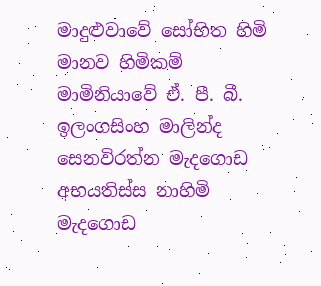මාදුළුවාවේ සෝභිත හිමි මානව හිමිකම් මාමිනියාවේ ඒ. පී. බී. ඉලංගසිංහ මාලින්ද සෙනවිරත්න මැදගොඩ අභයතිස්ස නාහිමි මැදගොඩ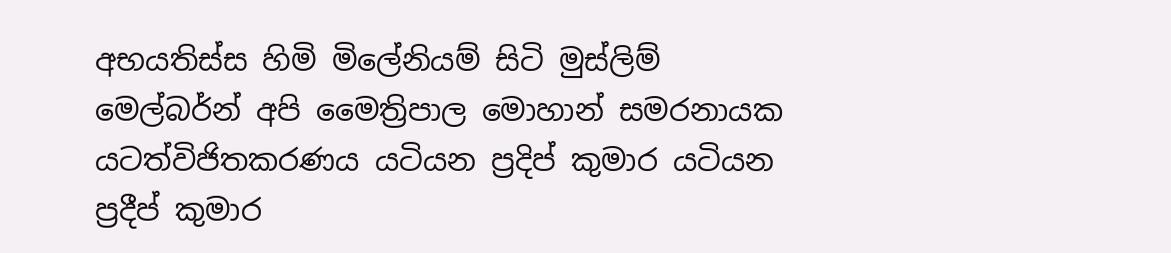අභයතිස්ස හිමි මිලේනියම් සිටි මුස්‌ලිම් මෙල්බර්න් අපි මෛත්‍රිපාල මොහාන් සමරනායක යටත්විජිතකරණය යටියන ප්‍රදිප් කුමාර යටියන ප්‍රදීප් කුමාර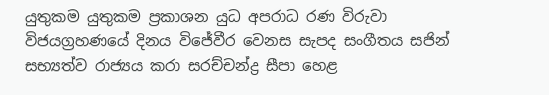යුතුකම යුතුකම ප්‍රකාශන යුධ අපරාධ රණ විරුවා විජයග්‍රහණයේ දිනය විජේවීර වෙනස සැපද සංගීතය සජින් සභ්‍යත්ව රාජ්‍යය කරා සරච්චන්ද්‍ර සීපා හෙළ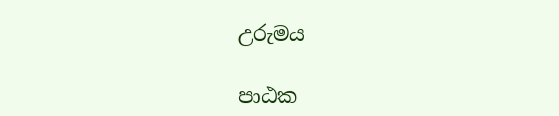උරුමය

පාඨක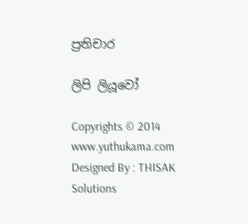ප්‍රතිචාර

ලිපි ලියූවෝ

Copyrights © 2014 www.yuthukama.com Designed By : THISAK Solutions